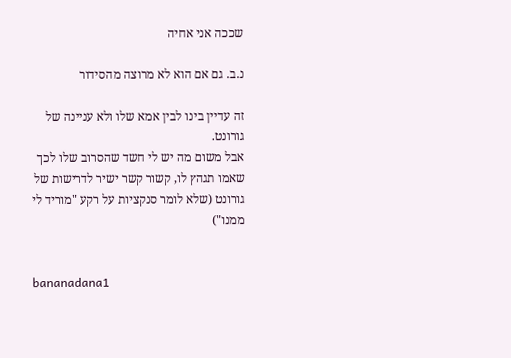שככה אני אחיה

נ.ב. גם אם הוא לא מרוצה מהסידור

זה עדיין בינו לבין אמא שלו ולא עניינה של גורונט.
אבל משום מה יש לי חשד שהסרוב שלו לכך שאמו תגהץ לו, קשור קשר ישיר לדרישות של גורונט (שלא לומר סנקציות על רקע "מוריד לי ממנו")


bananadana1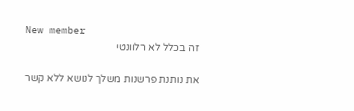New member
זה בכלל לא רלוונטי

את נותנת פרשנות משלך לנושא ללא קשר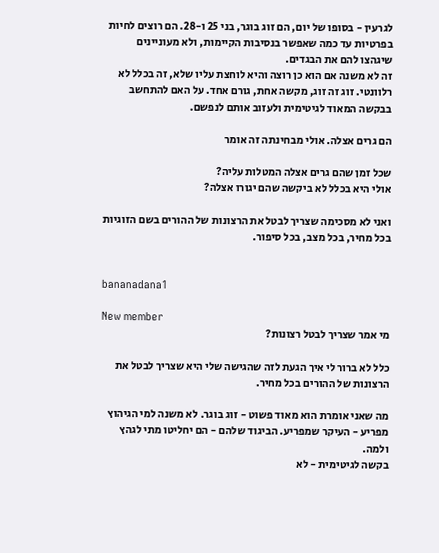לגרעין - בסופו של יום, הם זוג בוגר, בני 25 ו-28. הם רוצים לחיות בפרטיות עד כמה שאפשר בנסיבות הקיימות, ולא מעוניינים שיגהצו להם את הבגדים.
זה לא משנה אם הוא כן רוצה והיא לוחצת עליו שלא, זה בכלל לא רלוונטי. זוג זה זוג, מקשה אחת, גורם אחד. על האם להתחשב בבקשה המאוד לגיטימית ולעזוב אותם לנפשם.

הם גרים אצלה. אולי מבחינתה זה אומר

שכל זמן שהם גרים אצלה המטלות עליה?
אולי היא בכלל לא ביקשה שהם יגורו אצלה?

ואני לא מסכימה שצריך לבטל את הרצונות של ההורים בשם הזוגיות בכל מחיר, בכל מצב, בכל סיפור.


bananadana1

New member
מי אמר שצריך לבטל רצונות?

כלל לא ברור לי איך הגעת לזה שהגישה שלי היא שצריך לבטל את הרצונות של ההורים בכל מחיר.

מה שאני אומרת הוא מאוד פשוט - זוג בוגר. לא משנה למי הגיהוץ מפריע - העיקר שמפריע. הביגוד שלהם - הם יחליטו מתי לגהץ ולמה.
בקשה לגיטימית - לא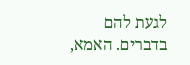לגעת להם בדברים. האמא,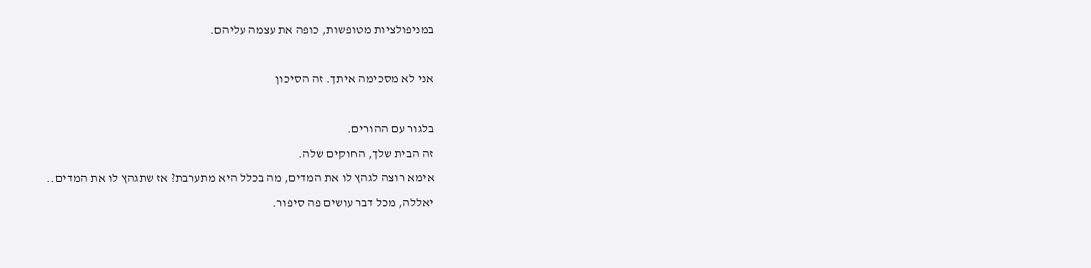במניפולציות מטופשות, כופה את עצמה עליהם.

אני לא מסכימה איתך. זה הסיכון

בלגור עם ההורים.
זה הבית שלך, החוקים שלה.
אימא רוצה לגהץ לו את המדים, מה בכלל היא מתערבת? אז שתגהץ לו את המדים..
יאללה, מכל דבר עושים פה סיפור.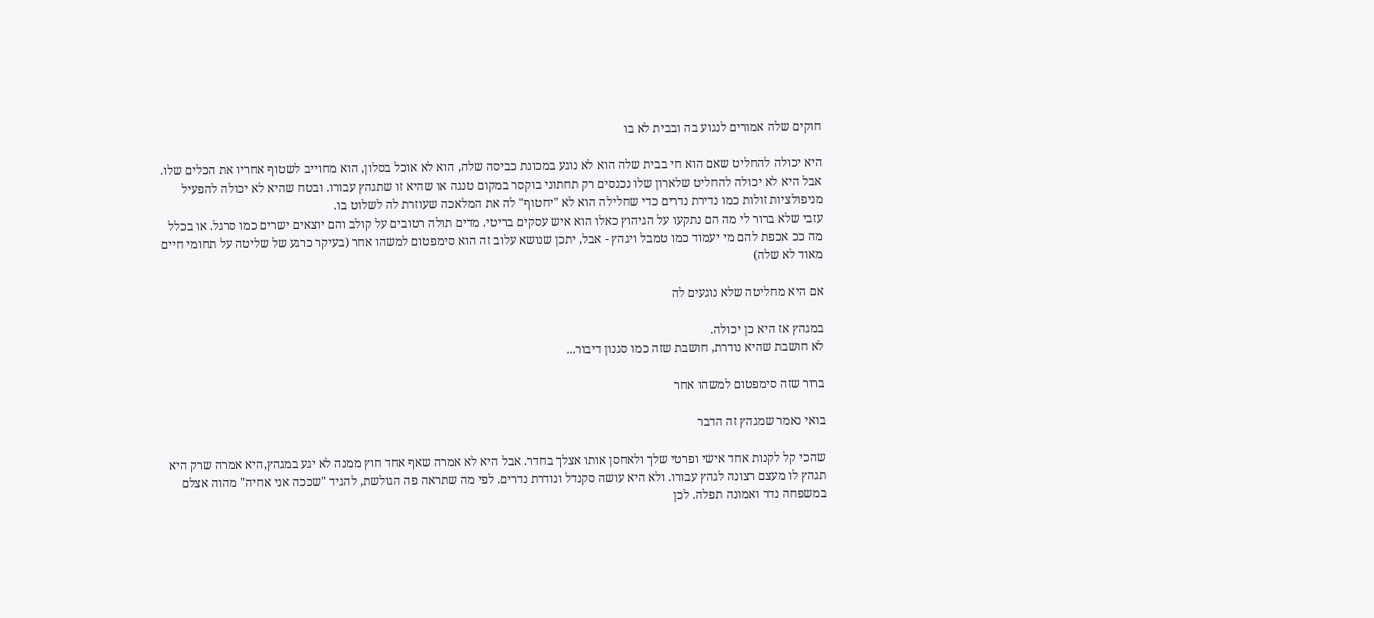חוקים שלה אמורים לנגוע בה ובבית לא בו

היא יכולה להחליט שאם הוא חי בבית שלה הוא לא נוגע במכונת כביסה שלה, הוא לא אוכל בסלון, הוא מחוייב לשטוף אחריו את הכלים שלו.
אבל היא לא יכולה להחליט שלארון שלו נכנסים רק תחתוני בוקסר במקום טנגה או שהיא זו שתגהץ עבורו. ובטח שהיא לא יכולה להפעיל מניפולציות זולות כמו נדירת נדרים כדי שחלילה הוא לא "יחטוף" לה את המלאכה שעוזרת לה לשלוט בו.
עזבי שלא ברור לי מה הם נתקעו על הגיהוץ כאלו הוא איש עסקים בריטי. מדים תולה רטובים על קולב והם יוצאים ישרים כמו סרגל. או בכלל מה ככ אכפת להם מי יעמוד כמו טמבל ויגהץ - אבל, יתכן שנושא עלוב זה הוא סימפטום למשהו אחר (בעיקר כרגע של שליטה על תחומי חיים מאוד לא שלה)

אם היא מחליטה שלא נוגעים לה

במגהץ אז היא כן יכולה.
לא חושבת שהיא נודרת, חושבת שזה כמו סגנון דיבור...

ברור שזה סימפטום למשהו אחר

בואי נאמר שמגהץ זה הדבר

שהכי קל לקנות אחד אישי ופרטי שלך ולאחסן אותו אצלך בחדר. אבל היא לא אמרה שאף אחד חוץ ממנה לא יגע במגהץ,היא אמרה שרק היא תגהץ לו מעצם רצונה לגהץ עבורו. ולא היא עושה סקנדל ונודרת נדרים. לפי מה שתראה פה הגולשת, להגיד "שככה אני אחיה" מהוה אצלם במשפחה נדר ואמונה תפלה. לכן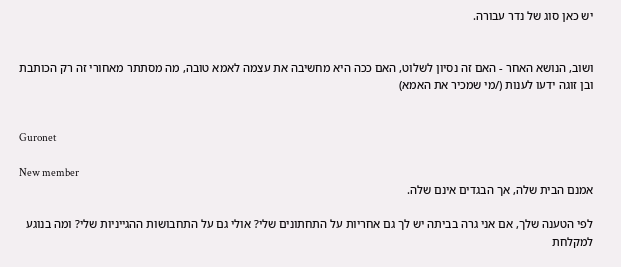יש כאן סוג של נדר עבורה.


ושוב, הנושא האחר - האם זה נסיון לשלוט, האם ככה היא מחשיבה את עצמה לאמא טובה, מה מסתתר מאחורי זה רק הכותבת ובן זוגה ידעו לענות (/מי שמכיר את האמא)


Guronet

New member
אמנם הבית שלה, אך הבגדים אינם שלה.

לפי הטענה שלך, אם אני גרה בביתה יש לך גם אחריות על התחתונים שלי? אולי גם על התחבושות ההגייניות שלי? ומה בנוגע למקלחת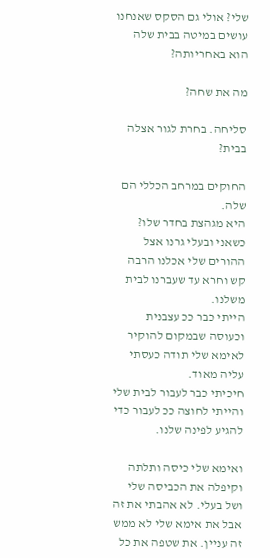שלי? אולי גם הסקס שאנחנו עושים במיטה בבית שלה הוא באחריותה?

מה את שחה?

סליחה. בחרת לגור אצלה בבית?

החוקים במרחב הכללי הם שלה.
היא מגהצת בחדר שלו?
כשאני ובעלי גרנו אצל ההורים שלי אכלנו הרבה קש וחרא עד שעברנו לבית משלנו.
הייתי כבר ככ עצבנית וכעוסה שבמקום להוקיר לאימא שלי תודה כעסתי עליה מאוד.
חיכיתי כבר לעבור לבית שלי והייתי לחוצה ככ לעבור כדי להגיע לפינה שלנו.

ואימא שלי כיסה ותלתה וקיפלה את הכביסה שלי ושל בעלי. לא אהבתי את זה אבל את אימא שלי לא ממש זה עניין. את שטפה את כל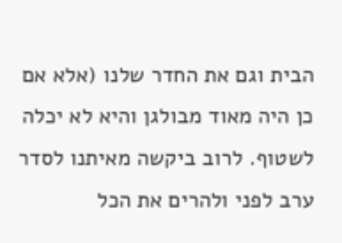הבית וגם את החדר שלנו (אלא אם כן היה מאוד מבולגן והיא לא יכלה לשטוף. לרוב ביקשה מאיתנו לסדר ערב לפני ולהרים את הכל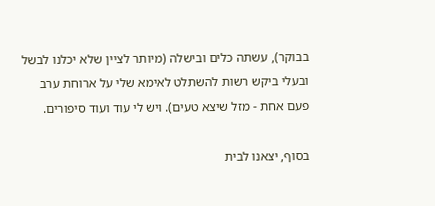בבוקר), עשתה כלים ובישלה (מיותר לציין שלא יכלנו לבשל ובעלי ביקש רשות להשתלט לאימא שלי על ארוחת ערב פעם אחת - מזל שיצא טעים). ויש לי עוד ועוד סיפורים.

בסוף, יצאנו לבית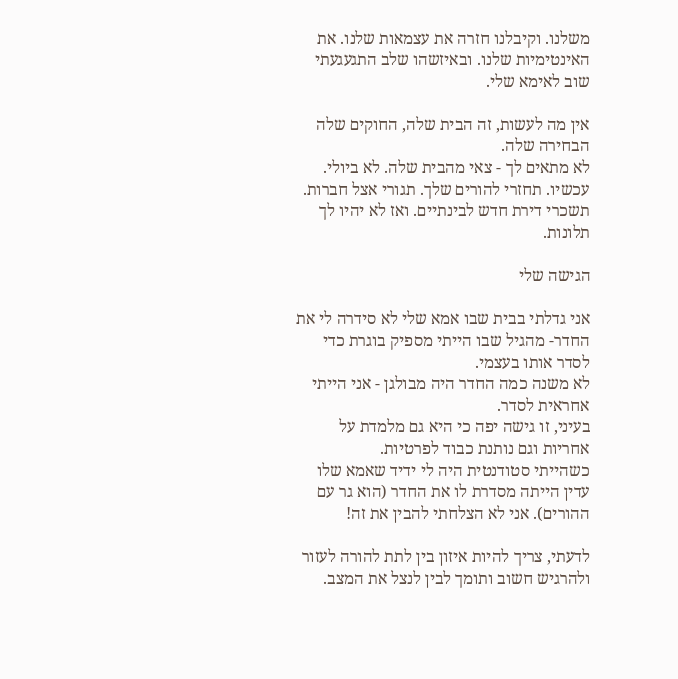משלנו. וקיבלנו חזרה את עצמאות שלנו. את האינטימיות שלנו. ובאיזשהו שלב התגעגעתי שוב לאימא שלי.

אין מה לעשות, זה הבית שלה, החוקים שלה הבחירה שלה.
לא מתאים לך - צאי מהבית שלה. לא ביולי. עכשיו. תחזרי להורים שלך. תגורי אצל חברות. תשכרי דירת חדש לבינתיים. ואז לא יהיו לך תלונות.

הגישה שלי

אני גדלתי בבית שבו אמא שלי לא סידרה לי את החדר- מהגיל שבו הייתי מספיק בוגרת כדי לסדר אותו בעצמי.
לא משנה כמה החדר היה מבולגן - אני הייתי אחראית לסדר.
בעיני, זו גישה יפה כי היא גם מלמדת על אחריות וגם נותנת כבוד לפרטיות.
כשהייתי סטודנטית היה לי ידיד שאמא שלו עדין הייתה מסדרת לו את החדר (הוא גר עם ההורים). אני לא הצלחתי להבין את זה!

לדעתי, צריך להיות איזון בין לתת להורה לעזור ולהרגיש חשוב ותומך לבין לנצל את המצב.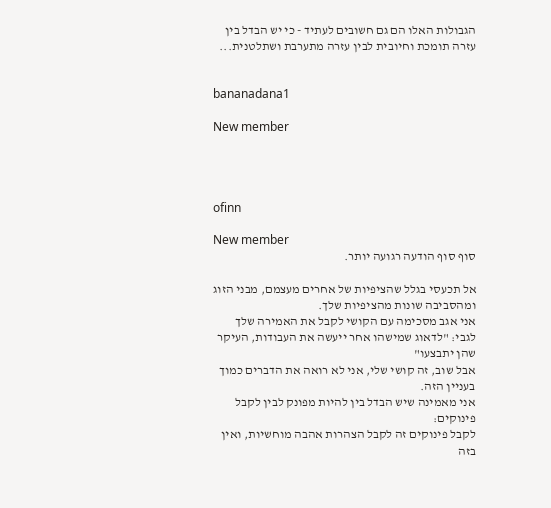הגבולות האלו הם גם חשובים לעתיד - כי יש הבדל בין עזרה תומכת וחיובית לבין עזרה מתערבת ושתלטנית...


bananadana1

New member




ofinn

New member
סוף סוף הודעה רגועה יותר.

אל תכעסי בגלל שהציפיות של אחרים מעצמם, מבני הזוג ומהסביבה שונות מהציפיות שלך.
אני אגב מסכימה עם הקושי לקבל את האמירה שלך לגבי: "לדאוג שמישהו אחר ייעשה את העבודות, העיקר שהן יתבצעו"
אבל שוב, זה קושי שלי, אני לא רואה את הדברים כמוך בעניין הזה.
אני מאמינה שיש הבדל בין להיות מפונק לבין לקבל פינוקים:
לקבל פינוקים זה לקבל הצהרות אהבה מוחשיות, ואין בזה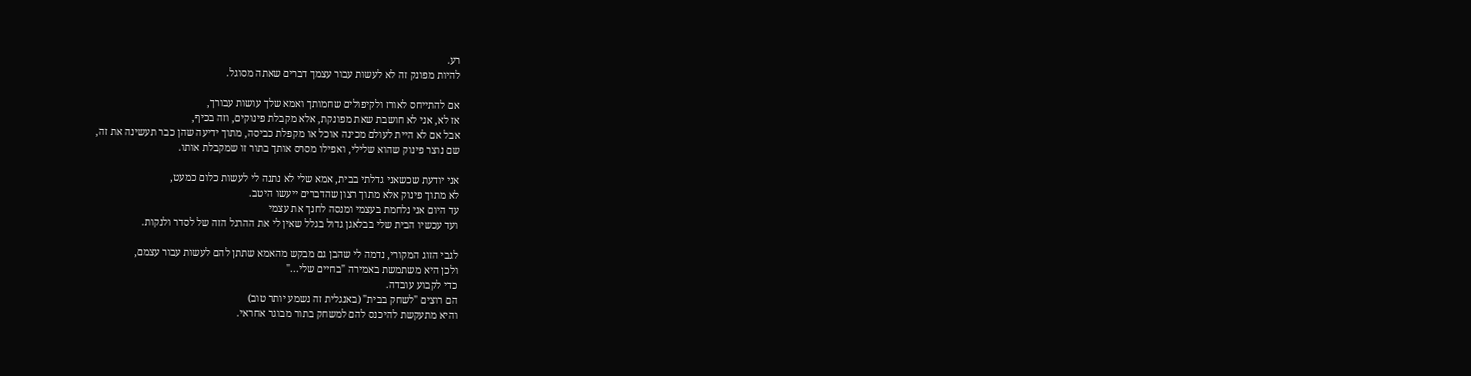רע.
להיות מפונק זה לא לעשות עבור עצמך דברים שאתה מסוגל.

אם להתייחס לאורז ולקיפולים שחמותך ואמא שלך עושות עבורך,
אז לא, אני לא חושבת שאת מפונקת, אלא מקבלת פינוקים, וזה בכיף,
אבל אם לא היית לעולם מכינה אוכל או מקפלת כביסה, מתוך ידיעה שהן כבר תעשינה את זה,
שם נוצר פינוק שהוא שלילי, ואפילו מסרס אותך בתור זו שמקבלת אותו.

אני יודעת שכשאני גדלתי בבית, אמא שלי לא נתנה לי לעשות כלום כמעט,
לא מתוך פינוק אלא מתוך רצון שהדברים ייעשו היטב.
עד היום אני נלחמת בעצמי ומנסה לחנך את עצמי
ועד עכשיו הבית שלי בבלאגן גדול בגלל שאין לי את ההרגל הזה של לסדר ולנקות.

לגבי הזוג המקורי, נדמה לי שהבן גם מבקש מהאמא שתתן להם לעשות עבור עצמם,
ולכן היא משתמשת באמירה "בחיים שלי..."
כדי לקבוע עובדה.
הם רוצים "לשחק בבית" (באנגלית זה נשמע יותר טוב)
והיא מתעקשת להיכנס להם למשחק בתור מבוגר אחראי.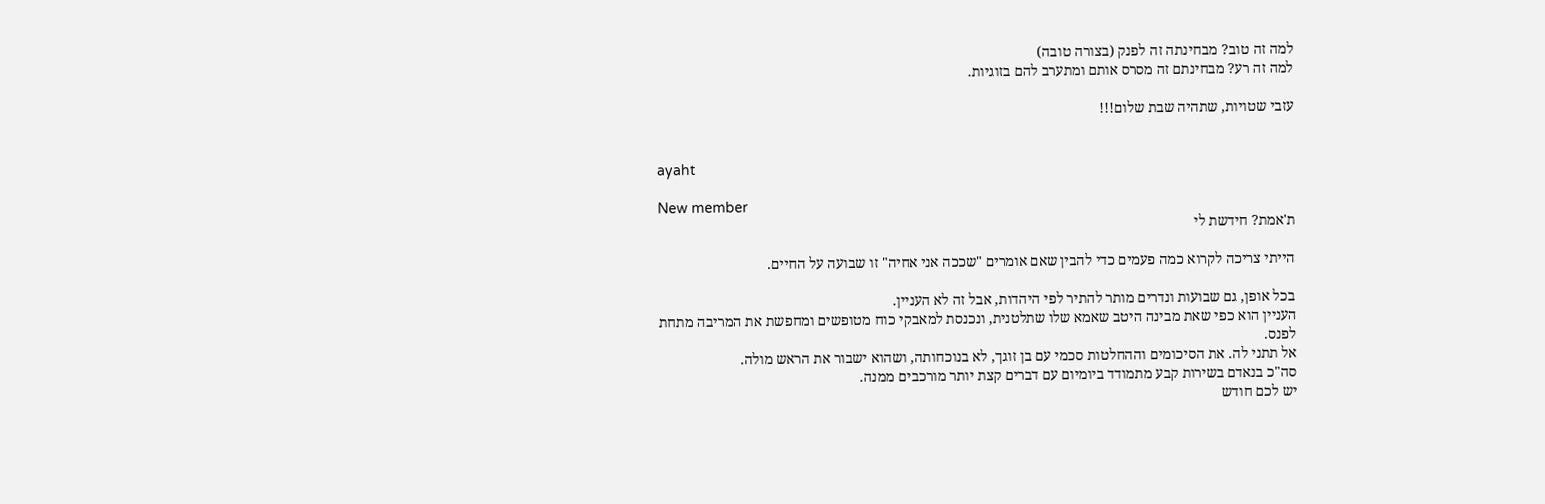למה זה טוב? מבחינתה זה לפנק (בצורה טובה)
למה זה רע? מבחינתם זה מסרס אותם ומתערב להם בזוגיות.

עזבי שטויות, שתהיה שבת שלום!!!


ayaht

New member
ת'אמת? חידשת לי

הייתי צריכה לקרוא כמה פעמים כדי להבין שאם אומרים "שככה אני אחיה" זו שבועה על החיים.

בכל אופן, גם שבועות ונדרים מותר להתיר לפי היהדות, אבל זה לא העניין.
העניין הוא כפי שאת מבינה היטב שאמא שלו שתלטנית, ונכנסת למאבקי כוח מטופשים ומחפשת את המריבה מתחת לפנס.
אל תתני לה. את הסיכומים וההחלטות סכמי עם בן זוגך, לא בנוכחותה, ושהוא ישבור את הראש מולה.
סה"כ בנאדם בשירות קבע מתמודד ביומיום עם דברים קצת יותר מורכבים ממנה.
יש לכם חודש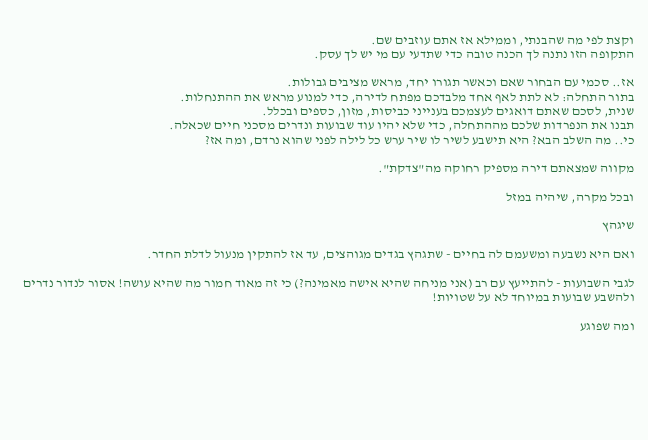וקצת לפי מה שהבנתי, וממילא אז אתם עוזבים שם.
התקופה הזו נתנה לך הכנה טובה כדי שתדעי עם מי יש לך עסק.

אז.. סכמי עם הבחור שאם וכאשר תגורו יחד, מראש מציבים גבולות.
בתור התחלה: לא לתת לאף אחד מלבדכם מפתח לדירה, כדי למנוע מראש את ההתנחלות.
שנית, לסכם שאתם דואגים לעצמכם בענייני כביסות, מזון, כספים ובכלל.
תבנו את הנפרדות שלכם מההתחלה, כדי שלא יהיו עוד שבועות ונדרים מסכני חיים שכאלה.
כי.. מה השלב הבא? היא תישבע לשיר לו שיר ערש כל לילה לפני שהוא נרדם, ומה אז?

מקווה שמצאתם דירה מספיק רחוקה מה"צדקת".

ובכל מקרה, שיהיה במזל

שיגהץ

ואם היא נשבעה ומשעמם לה בחיים - שתגהץ בגדים מגוהצים, עד אז להתקין מנעול לדלת החדר.

לגבי השבועות - להתייעץ עם רב (אני מניחה שהיא אישה מאמינה?) כי זה מאוד חמור מה שהיא עושה! אסור לנדור נדרים ולהשבע שבועות במיוחד לא על שטויות!

ומה שפוגע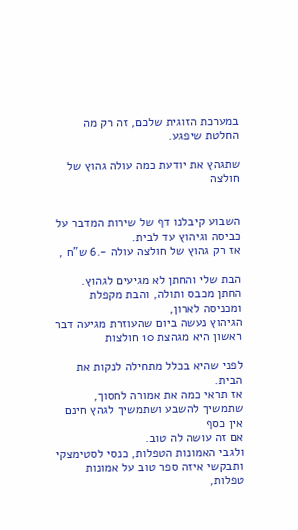במערכת הזוגית שלכם, זה רק מה החלטת שיפגע.

שתגהץ את יודעת כמה עולה גהוץ של חולצה


השבוע קיבלנו דף של שירות המדבר על כביסה וגיהוץ עד לבית.
אז רק גהוץ של חולצה עולה -.6 ש"ח ,

הבת שלי והחתן לא מגיעים לגהוץ.
החתן מכבס ותולה, והבת מקפלת ומכניסה לארון,
הגיהוץ נעשה ביום שהעוזרת מגיעה דבר ראשון היא מגהצת 10 חולצות

לפני שהיא בכלל מתחילה לנקות את הבית.
אז תראי כמה את אמורה לחסוך, שתמשיך להשבע ושתמשיך לגהץ חינם אין כסף
אם זה עושה לה טוב.
ולגבי האמונות הטפלות, כנסי לסטימצקי ותבקשי איזה ספר טוב על אמונות טפלות,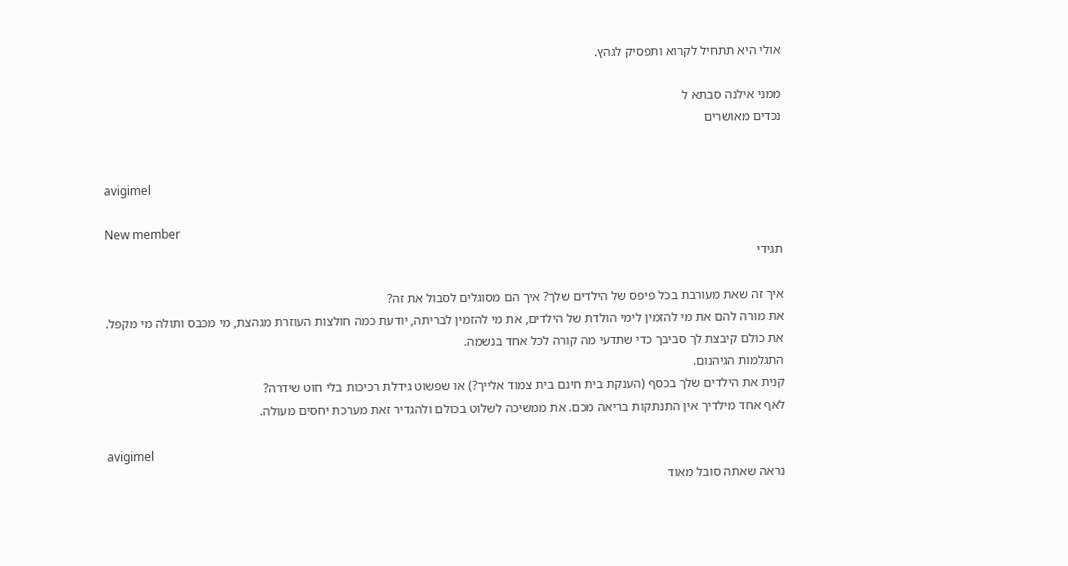אולי היא תתחיל לקרוא ותפסיק לגהץ.

ממני אילנה סבתא ל
נכדים מאושרים


avigimel

New member
תגידי

איך זה שאת מעורבת בכל פיפס של הילדים שלך? איך הם מסוגלים לסבול את זה?
את מורה להם את מי להזמין לימי הולדת של הילדים, את מי להזמין לבריתה, יודעת כמה חולצות העוזרת מגהצת, מי מכבס ותולה מי מקפל.
את כולם קיבצת לך סביבך כדי שתדעי מה קורה לכל אחד בנשמה.
התגלמות הגיהנום.
קנית את הילדים שלך בכסף (הענקת בית חינם בית צמוד אלייך?) או שפשוט גידלת רכיכות בלי חוט שידרה?
לאף אחד מילדיך אין התנתקות בריאה מכם. את ממשיכה לשלוט בכולם ולהגדיר זאת מערכת יחסים מעולה.

avigimel
נראה שאתה סובל מאוד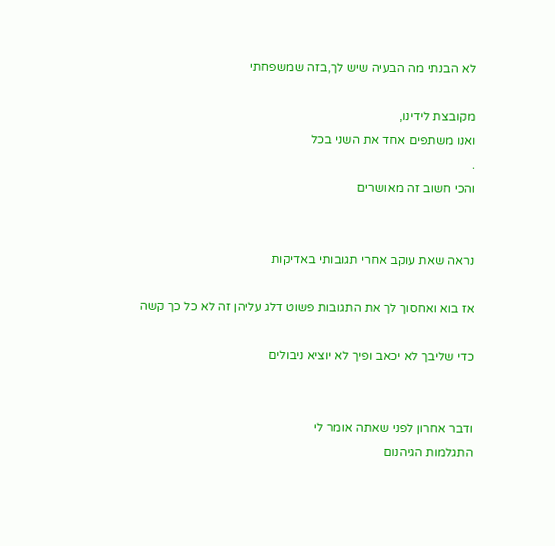לא הבנתי מה הבעיה שיש לך,בזה שמשפחתי

מקובצת לידינו,
ואנו משתפים אחד את השני בכל
.
והכי חשוב זה מאושרים


נראה שאת עוקב אחרי תגובותי באדיקות

אז בוא ואחסוך לך את התגובות פשוט דלג עליהן זה לא כל כך קשה

כדי שליבך לא יכאב ופיך לא יוציא ניבולים


ודבר אחרון לפני שאתה אומר לי
התגלמות הגיהנום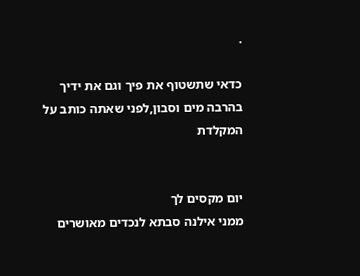.

כדאי שתשטוף את פיך וגם את ידיך בהרבה מים וסבון,לפני שאתה כותב על המקלדת


יום מקסים לך
ממני אילנה סבתא לנכדים מאושרים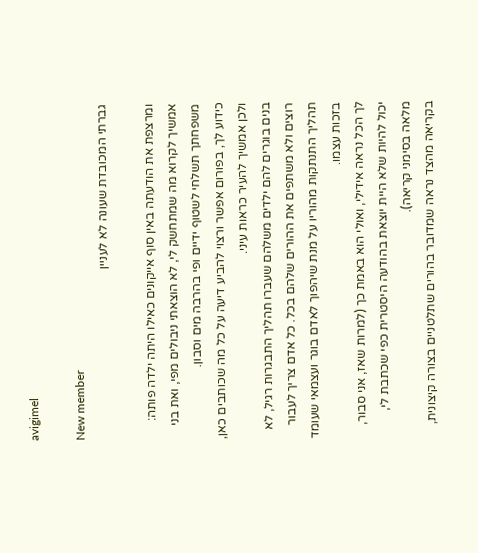avigimel

New member
גברתי המכובדת שעונה לא לעניין

ומרצפת את הודעתה באין סוף אייקונים כאילו היתה ילדה פותה:
אמשיך לקרוא מה שמתחשק לי, לא הוצאתי ניבולים מפי, ואת בני משפחתך תשלחי לשטוף ידיים ופי בהרבה מים וסבון.
כידוע לך, בפורום אפשר ורצוי להביע דיעה על כל מה שכותבים כאן, ולכן אמשיך להעיר כראות עיני.
בנים בוגרים להם ילדים משלהם שעברו תהליך התבגרות רגיל, לא רוצים ולא משתפים את ההורים שלהם בכל. כל אדם צריך לעבור תהליך התנתקות מהוריו על מנת שיהפוך לאדם בוגר ועצמאי שעומד בזכות עצמו.
לך הכל נראה אידילי, ואולי הוא באמת כך (למרות שאז, אני סבור, יכול להיות שלא היית יוצאת בהודעה היסטרית כפי שכתבת לי, מלאה בסימני קריאה).
בקריאה מהצד נראה שמדובר בהורים שתלטניים בצורה קיצונית,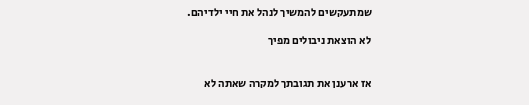שמתעקשים להמשיך לנהל את חיי ילדיהם.

לא הוצאת ניבולים מפיך


אז ארענן את תגובתך למקרה שאתה לא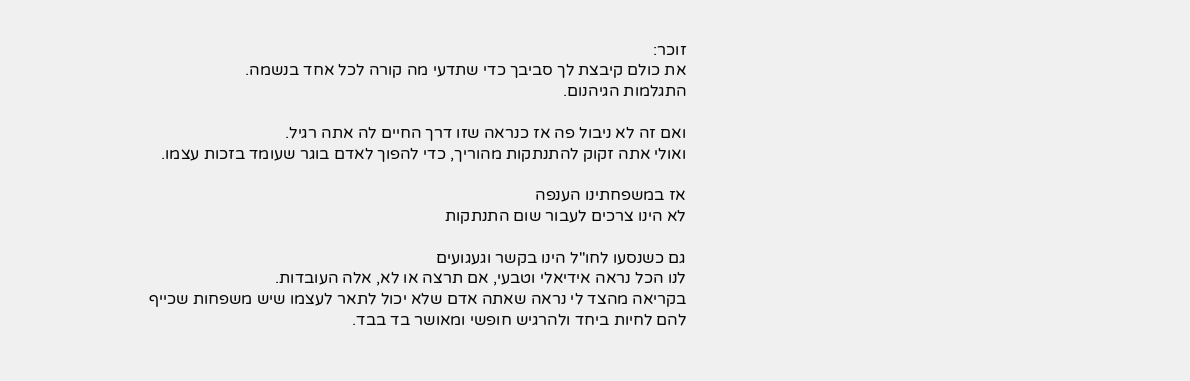זוכר:
את כולם קיבצת לך סביבך כדי שתדעי מה קורה לכל אחד בנשמה.
התגלמות הגיהנום.

ואם זה לא ניבול פה אז כנראה שזו דרך החיים לה אתה רגיל.
ואולי אתה זקוק להתנתקות מהוריך, כדי להפוך לאדם בוגר שעומד בזכות עצמו.

אז במשפחתינו הענפה
לא הינו צרכים לעבור שום התנתקות

גם כשנסעו לחו"ל הינו בקשר וגעגועים
לנו הכל נראה אידיאלי וטבעי, אם תרצה או לא, אלה העובדות.
בקריאה מהצד לי נראה שאתה אדם שלא יכול לתאר לעצמו שיש משפחות שכייף
להם לחיות ביחד ולהרגיש חופשי ומאושר בד בבד.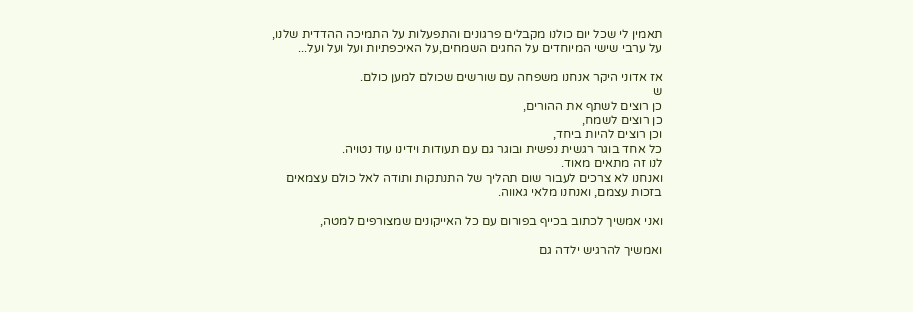תאמין לי שכל יום כולנו מקבלים פרגונים והתפעלות על התמיכה ההדדית שלנו,
על ערבי שישי המיוחדים על החגים השמחים,על האיכפתיות ועל ועל ועל...

אז אדוני היקר אנחנו משפחה עם שורשים שכולם למען כולם.
ש
כן רוצים לשתף את ההורים,
כן רוצים לשמח,
וכן רוצים להיות ביחד,
כל אחד בוגר רגשית נפשית ובוגר גם עם תעודות וידינו עוד נטויה.
לנו זה מתאים מאוד.
ואנחנו לא צרכים לעבור שום תהליך של התנתקות ותודה לאל כולם עצמאים
בזכות עצמם, ואנחנו מלאי גאווה.

ואני אמשיך לכתוב בכייף בפורום עם כל האייקונים שמצורפים למטה,

ואמשיך להרגיש ילדה גם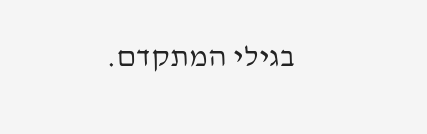בגילי המתקדם.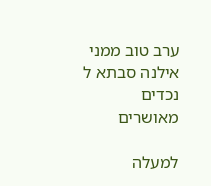ערב טוב ממני אילנה סבתא ל
נכדים מאושרים

למעלה